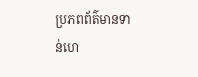ប្រភពព័ត៌មានទាន់ហេ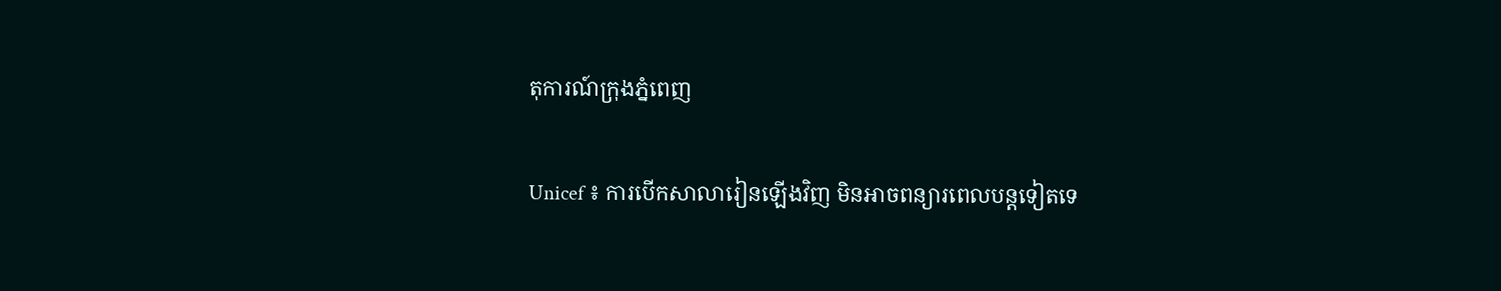តុការណ៍ក្រុងភ្នំពេញ

Unicef ៖ ការបើកសាលារៀនឡើងវិញ មិនអាចពន្យារពេលបន្តទៀតទេ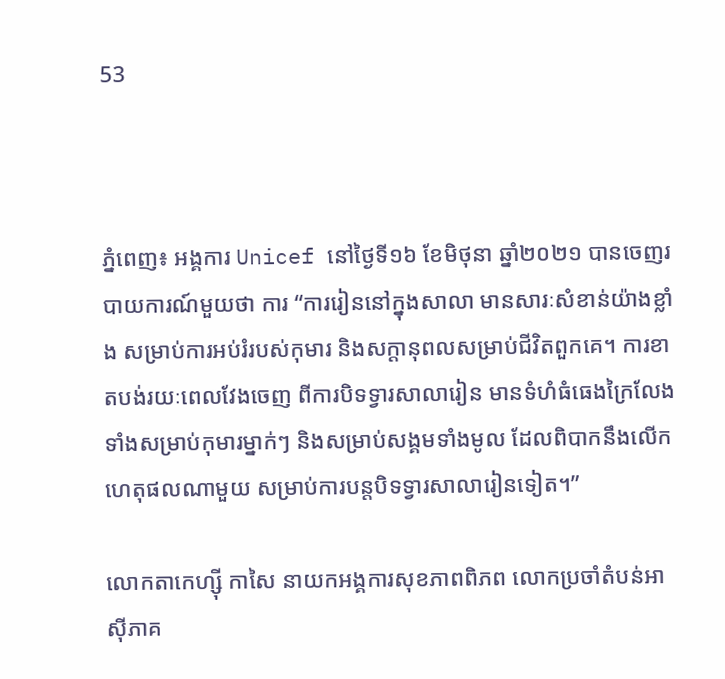53



ភ្នំពេញ៖ អង្គការ Unicef នៅថ្ងៃទី១៦ ខែមិថុនា ឆ្នាំ២០២១ បានចេញរបាយការណ៍មួយថា ការ “ការរៀននៅក្នុងសាលា មានសារៈសំខាន់យ៉ាងខ្លាំង សម្រាប់ការអប់រំរបស់កុមារ និងសក្តានុពលសម្រាប់ជីវិតពួកគេ។ ការខាតបង់រយៈពេលវែងចេញ ពីការបិទទ្វារសាលារៀន មានទំហំធំធេងក្រៃលែង ទាំងសម្រាប់កុមារម្នាក់ៗ និងសម្រាប់សង្គមទាំងមូល ដែលពិបាកនឹងលើកហេតុផលណាមួយ សម្រាប់ការបន្តបិទទ្វារសាលារៀនទៀត។”

លោកតាកេហ្ស៊ី កាសៃ នាយកអង្គការសុខភាពពិភព លោកប្រចាំតំបន់អាស៊ីភាគ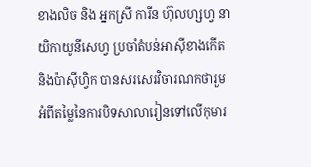ខាងលិច និង អ្នកស្រី ការីន ហ៊ុលហ្សហ្វ នាយិកាយូនីសេហ្វ ប្រចាំតំបន់អាស៊ីខាងកើត និងប៉ាស៊ីហ្វិក បានសរសេរវិចារណកថារួម អំពីតម្លៃនៃការបិទសាលារៀនទៅលើកុមារ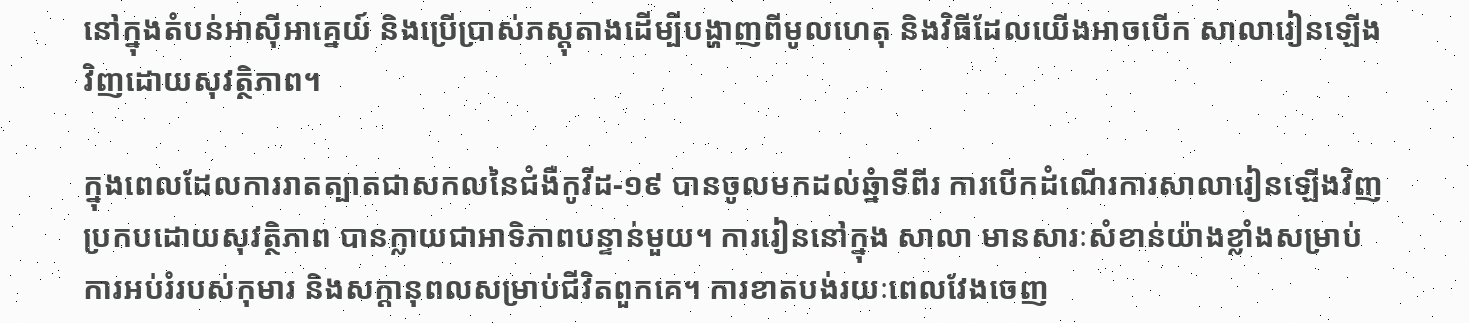នៅក្នុងតំបន់អាស៊ីអាគ្នេយ៍ និងប្រើប្រាស់ភស្តុតាងដើម្បីបង្ហាញពីមូលហេតុ និងវិធីដែលយើងអាចបើក សាលារៀនឡើងវិញដោយសុវត្ថិភាព។

ក្នុងពេលដែលការរាតត្បាតជាសកលនៃជំងឺកូវីដ-១៩ បានចូលមកដល់ឆ្នំាទីពីរ ការបើកដំណើរការសាលារៀនឡើងវិញ ប្រកបដោយសុវត្ថិភាព បានក្លាយជាអាទិភាពបន្ទាន់មួយ។ ការរៀននៅក្នុង សាលា មានសារៈសំខាន់យ៉ាងខ្លាំងសម្រាប់ការអប់រំរបស់កុមារ និងសក្តានុពលសម្រាប់ជីវិតពួកគេ។ ការខាតបង់រយៈពេលវែងចេញ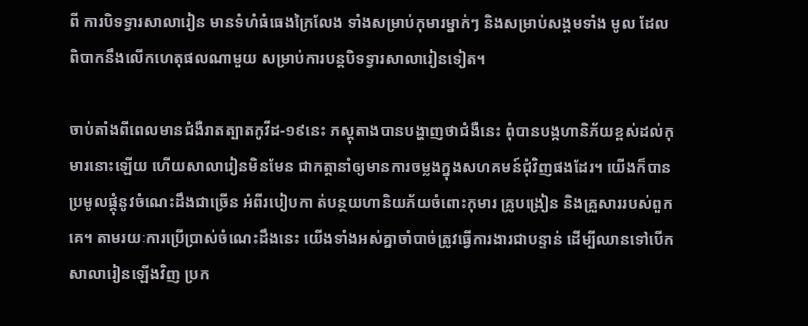ពី ការបិទទ្វារសាលារៀន មានទំហំធំធេងក្រៃលែង ទាំងសម្រាប់កុមារម្នាក់ៗ និងសម្រាប់សង្គមទាំង មូល ដែលពិបាកនឹងលើកហេតុផលណាមួយ សម្រាប់ការបន្តបិទទ្វារសាលារៀនទៀត។

ចាប់តាំងពីពេលមានជំងឺរាតត្បាតកូវីដ-១៩នេះ ភស្តុតាងបានបង្ហាញថាជំងឺនេះ ពុំបានបង្កហានិភ័យខ្ពស់ដល់កុមារនោះឡើយ ហើយសាលារៀនមិនមែន ជាកត្តានាំឲ្យមានការចម្លងក្នុងសហគមន៍ជុំវិញផងដែរ។ យើងក៏បានប្រមូលផ្តុំនូវចំណេះដឹងជាច្រើន អំពីរបៀបកា ត់បន្ថយហានិយភ័យចំពោះកុមារ គ្រូបង្រៀន និងគ្រួសាររបស់ពួកគេ។ តាមរយៈការប្រើប្រាស់ចំណេះដឹងនេះ យើងទាំងអស់គ្នាចាំបាច់ត្រូវធ្វើការងារជាបន្ទាន់ ដើម្បីឈានទៅបើកសាលារៀនឡើងវិញ ប្រក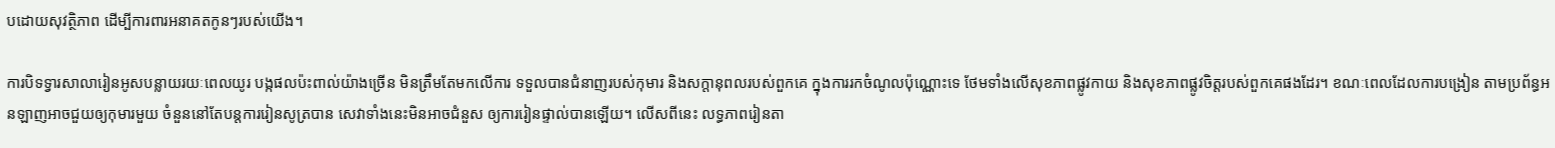បដោយសុវត្ថិភាព ដើម្បីការពារអនាគតកូនៗរបស់យើង។

ការបិទទ្វារសាលារៀនអូសបន្លាយរយៈពេលយូរ បង្កផលប៉ះពាល់យ៉ាងច្រើន មិនត្រឹមតែមកលើការ ទទួលបានជំនាញរបស់កុមារ និងសក្តានុពលរបស់ពួកគេ ក្នុងការរកចំណូលប៉ុណ្ណោះទេ ថែមទាំងលើសុខភាពផ្លូវកាយ និងសុខភាពផ្លូវចិត្តរបស់ពួកគេផងដែរ។ ខណៈពេលដែលការបង្រៀន តាមប្រព័ន្ធអនឡាញអាចជួយឲ្យកុមារមួយ ចំនួននៅតែបន្តការរៀនសូត្របាន សេវាទាំងនេះមិនអាចជំនួស ឲ្យការរៀនផ្ទាល់បានឡើយ។ លើសពីនេះ លទ្ធភាពរៀនតា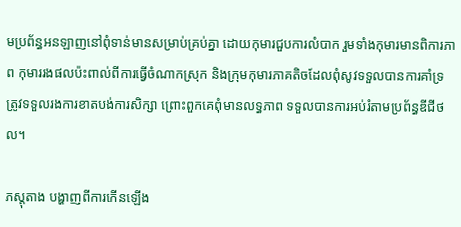មប្រព័ន្ធអនឡាញនៅពុំទាន់មានសម្រាប់គ្រប់គ្នា ដោយកុមារជួបការលំបាក រួមទាំងកុមារមានពិការភាព កុមាររងផលប៉ះពាល់ពីការធ្វើចំណាកស្រុក និងក្រុមកុមារភាគតិចដែលពុំសូវទទួលបានការគាំទ្រ ត្រូវទទួលរងការខាតបង់ការសិក្សា ព្រោះពួកគេពុំមានលទ្ធភាព ទទួលបានការអប់រំតាមប្រព័ន្ធឌីជីថល។

ភស្តុតាង បង្ហាញពីការកើនឡើង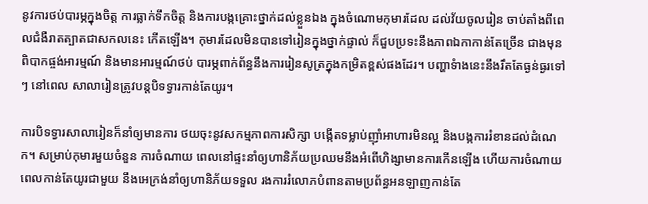នូវការថប់បារម្ភក្នុងចិត្ត ការធ្លាក់ទឹកចិត្ត និងការបង្កគ្រោះថ្នាក់ដល់ខ្លួនឯង ក្នុងចំណោមកុមារដែល ដល់វ័យចូលរៀន ចាប់តាំងពីពេលជំងឺរាតត្បាតជាសកលនេះ កើតឡើង។ កុមារដែលមិនបានទៅរៀនក្នុងថ្នាក់ផ្ទាល់ ក៏ជួបប្រទះនឹងភាពឯកាកាន់តែច្រើន ជាងមុន ពិបាកផ្ចង់អារម្មណ៍ និងមានអារម្មណ៍ថប់ បារម្ភពាក់ព័ន្ធនឹងការរៀនសូត្រក្នុងកម្រិតខ្ពស់ផងដែរ។ បញ្ហាទំាងនេះនឹងរឹតតែធ្ងន់ធ្ងរទៅៗ នៅពេល សាលារៀនត្រូវបន្តបិទទ្វារកាន់តែយូរ។

ការបិទទ្វារសាលារៀនក៏នាំឲ្យមានការ ថយចុះនូវសកម្មភាពការសិក្សា បង្កើតទម្លាប់ញ៉ាំអាហារមិនល្អ និងបង្កការរំខានដល់ដំណេក។ សម្រាប់កុមារមួយចំនួន ការចំណាយ ពេលនៅផ្ទះនាំឲ្យហានិភ័យប្រឈមនឹងអំពើហិង្សាមានការកើនឡើង ហើយការចំណាយពេលកាន់តែយូរជាមួយ នឹងអេក្រង់នាំឲ្យហានិភ័យទទួល រងការរំលោភបំពានតាមប្រព័ន្ធអនឡាញកាន់តែ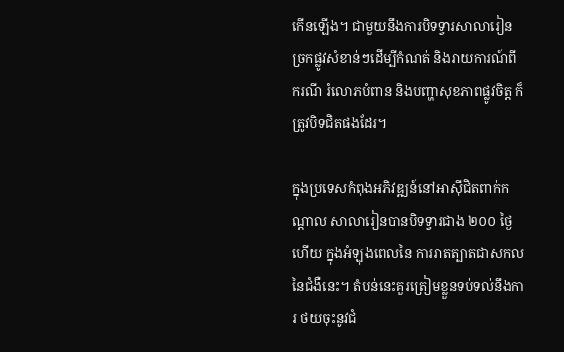កើនឡើង។ ជាមួយនឹងការបិទទ្វារសាលារៀន ច្រកផ្លូវសំខាន់ៗដើម្បីកំណត់ និងរាយការណ៍ពីករណី រំលោភបំពាន និងបញ្ហាសុខភាពផ្លូវចិត្ត ក៏ត្រូវបិទជិតផងដែរ។

ក្នុងប្រទេសកំពុងអភិវឌ្ឍន៍នៅអាស៊ីជិតពាក់កណ្តាល សាលារៀនបានបិទទ្វារជាង ២០០ ថ្ងៃហើយ ក្នុងអំឡុងពេលនៃ ការរាតត្បាតជាសកលនៃជំងឺនេះ។ តំបន់នេះគួរត្រៀមខ្លួនទប់ទល់នឹងការ ថយចុះនូវជំ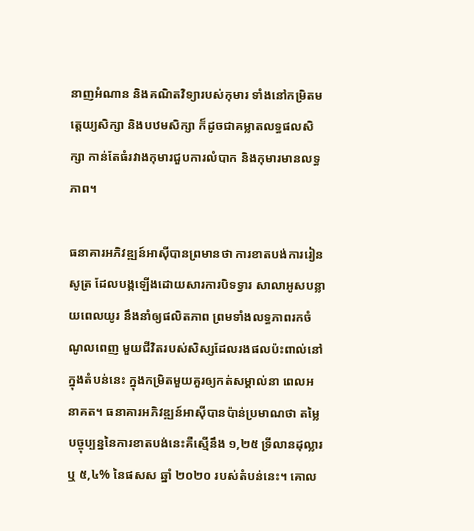នាញអំណាន និងគណិតវិទ្យារបស់កុមារ ទាំងនៅកម្រិតមត្តេយ្យសិក្សា និងបឋមសិក្សា ក៏ដូចជាគម្លាតលទ្ធផលសិក្សា កាន់តែធំរវាងកុមារជួបការលំបាក និងកុមារមានលទ្ធភាព។

ធនាគារអភិវឌ្ឍន៍អាស៊ីបានព្រមានថា ការខាតបង់ការរៀនសូត្រ ដែលបង្កឡើងដោយសារការបិទទ្វារ សាលាអូសបន្លាយពេលយូរ នឹងនាំឲ្យផលិតភាព ព្រមទាំងលទ្ធភាពរកចំណូលពេញ មួយជីវិតរបស់សិស្សដែលរងផលប៉ះពាល់នៅក្នុងតំបន់នេះ ក្នុងកម្រិតមួយគួរឲ្យកត់សម្គាល់នា ពេលអនាគត។ ធនាគារអភិវឌ្ឍន៍អាស៊ីបានប៉ាន់ប្រមាណថា តម្លៃបច្ចុប្បន្ននៃការខាតបង់នេះគឺស្មើនឹង ១,២៥ ទ្រីលានដុល្លារ ឬ ៥,៤% នៃផសស ឆ្នាំ ២០២០ របស់តំបន់នេះ។ គោល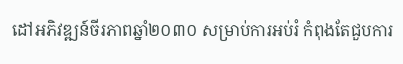ដៅអភិវឌ្ឍន៍ចីរភាពឆ្នាំ២០៣០ សម្រាប់ការអប់រំ កំពុងតែជួបការ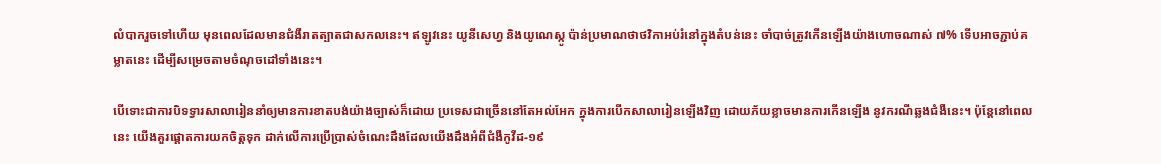លំបាករួចទៅហើយ មុនពេលដែលមានជំងឺរាតត្បាតជាសកលនេះ។ ឥឡូវនេះ យូនីសេហ្វ និងយូណេស្កូ ប៉ាន់ប្រមាណថាថវិកាអប់រំនៅក្នុងតំបន់នេះ ចាំបាច់ត្រូវកើនឡើងយ៉ាងហោចណាស់ ៧% ទើបអាចភ្ជាប់គម្លាតនេះ ដើម្បីសម្រេចតាមចំណុចដៅទាំងនេះ។

បើទោះជាការបិទទ្វារសាលារៀននាំឲ្យមានការខាតបង់យ៉ាងច្បាស់ក៏ដោយ ប្រទេសជាច្រើននៅតែអល់អែក ក្នុងការបើកសាលារៀនឡើងវិញ ដោយភ័យខ្លាចមានការកើនឡើង នូវករណីឆ្លងជំងឺនេះ។ ប៉ុន្តែនៅពេលនេះ យើងគួរផ្តោតការយកចិត្តទុក ដាក់លើការប្រើប្រាស់ចំណេះដឹងដែលយើងដឹងអំពីជំងឺកូវីដ-១៩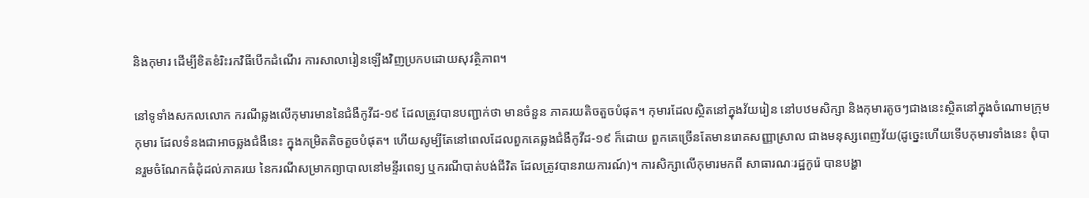និងកុមារ ដើម្បីខិតខំរិះរកវិធីបើកដំណើរ ការសាលារៀនឡើងវិញប្រកបដោយសុវត្ថិភាព។

នៅទូទាំងសកលលោក ករណីឆ្លងលើកុមារមាននៃជំងឺកូវីដ-១៩ ដែលត្រូវបានបញ្ជាក់ថា មានចំនួន ភាគរយតិចតួចបំផុត។ កុមារដែលស្ថិតនៅក្នុងវ័យរៀន នៅបឋមសិក្សា និងកុមារតូចៗជាងនេះស្ថិតនៅក្នុងចំណោមក្រុមកុមារ ដែលទំនងជាអាចឆ្លងជំងឺនេះ ក្នុងកម្រិតតិចតួចបំផុត។ ហើយសូម្បីតែនៅពេលដែលពួកគេឆ្លងជំងឺកូវីដ-១៩ ក៏ដោយ ពួកគេច្រើនតែមានរោគសញ្ញាស្រាល ជាងមនុស្សពេញវ័យ(ដូច្នេះហើយទើបកុមារទាំងនេះ ពុំបានរួមចំណែកធំដុំដល់ភាគរយ នៃករណីសម្រាកព្យាបាលនៅមន្ទីរពេទ្យ ឬករណីបាត់បង់ជីវិត ដែលត្រូវបានរាយការណ៍)។ ការសិក្សាលើកុមារមកពី សាធារណៈរដ្ឋកូរ៉េ បានបង្ហា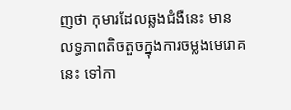ញថា កុមារដែលឆ្លងជំងឺនេះ មាន លទ្ធភាពតិចតួចក្នុងការចម្លងមេរោគនេះ ទៅកា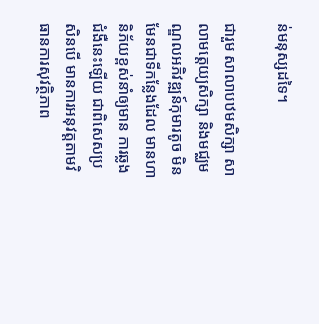ន់មនុស្សដទៃ។

ជារួម សាលាបឋមសិក្សា សាលាមត្តេយ្យសិក្សា និងមជ្ឈមណ្ឌលអភិវឌ្ឍន៍កុមារតូច មិនមែនជាទីកន្លែងដែល មានហានិភ័យខ្ពស់នាំឲ្យមាន ការឆ្លងជំងឺនេះឡើយ ជាពិសេសប្រសិនបើ មានការអនុវត្តតាមវិធានការសុវត្ថិភាព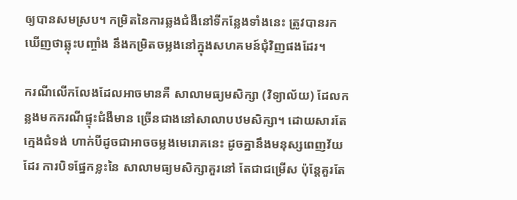ឲ្យបានសមស្រប។ កម្រិតនៃការឆ្លងជំងឺនៅទីកន្លែងទាំងនេះ ត្រូវបានរកឃើញថាឆ្លុះបញ្ចាំង នឹងកម្រិតចម្លងនៅក្នុងសហគមន៍ជុំវិញផងដែរ។

ករណីលើកលែងដែលអាចមានគឺ សាលាមធ្យមសិក្សា (វិទ្យាល័យ) ដែលកន្លងមកករណីផ្ទុះជំងឺមាន ច្រើនជាងនៅសាលាបឋមសិក្សា។ ដោយសារតែក្មេងជំទង់ ហាក់បីដូចជាអាចចម្លងមេរោគនេះ ដូចគ្នានឹងមនុស្សពេញវ័យដែរ ការបិទផ្នែកខ្លះនៃ សាលាមធ្យមសិក្សាគួរនៅ តែជាជម្រើស ប៉ុន្តែគួរតែ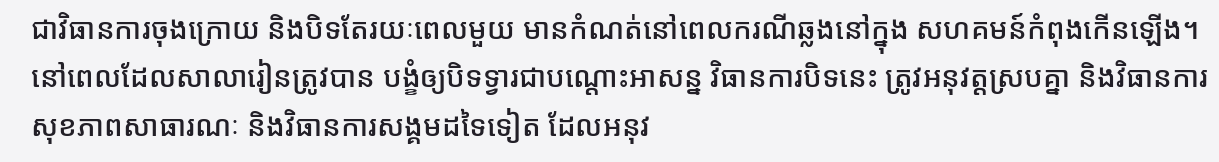ជាវិធានការចុងក្រោយ និងបិទតែរយៈពេលមួយ មានកំណត់នៅពេលករណីឆ្លងនៅក្នុង សហគមន៍កំពុងកើនឡើង។ នៅពេលដែលសាលារៀនត្រូវបាន បង្ខំឲ្យបិទទ្វារជាបណ្តោះអាសន្ន វិធានការបិទនេះ ត្រូវអនុវត្តស្របគ្នា និងវិធានការសុខភាពសាធារណៈ និងវិធានការសង្គមដទៃទៀត ដែលអនុវ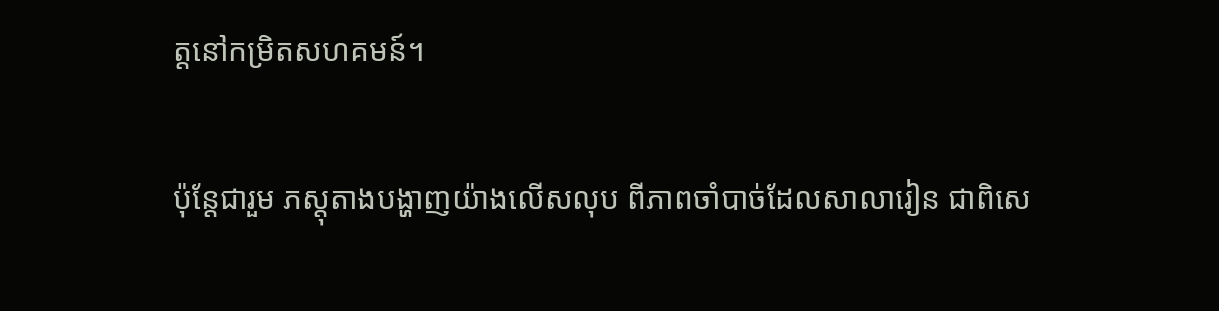ត្តនៅកម្រិតសហគមន៍។

ប៉ុន្តែជារួម ភស្តុតាងបង្ហាញយ៉ាងលើសលុប ពីភាពចាំបាច់ដែលសាលារៀន ជាពិសេ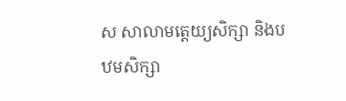ស សាលាមត្តេយ្យសិក្សា និងបឋមសិក្សា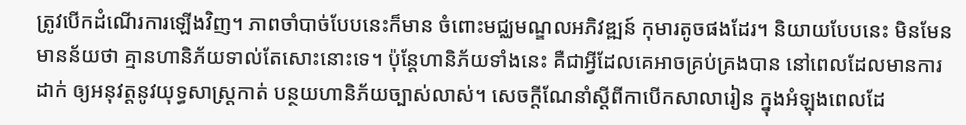ត្រូវបើកដំណើរការឡើងវិញ។ ភាពចាំបាច់បែបនេះក៏មាន ចំពោះមជ្ឈមណ្ឌលអភិវឌ្ឍន៍ កុមារតូចផងដែរ។ និយាយបែបនេះ មិនមែនមានន័យថា គ្មានហានិភ័យទាល់តែសោះនោះទេ។ ប៉ុន្តែហានិភ័យទាំងនេះ គឺជាអ្វីដែលគេអាចគ្រប់គ្រងបាន នៅពេលដែលមានការដាក់ ឲ្យអនុវត្តនូវយុទ្ធសាស្ត្រកាត់ បន្ថយហានិភ័យច្បាស់លាស់។ សេចក្តីណែនាំស្តីពីកាបើកសាលារៀន ក្នុងអំឡុងពេលដែ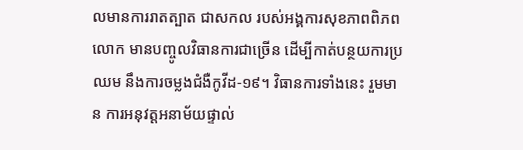លមានការរាតត្បាត ជាសកល របស់អង្គការសុខភាពពិភពលោក មានបញ្ចូលវិធានការជាច្រើន ដើម្បីកាត់បន្ថយការប្រឈម នឹងការចម្លងជំងឺកូវីដ-១៩។ វិធានការទាំងនេះ រួមមាន ការអនុវត្តអនាម័យផ្ទាល់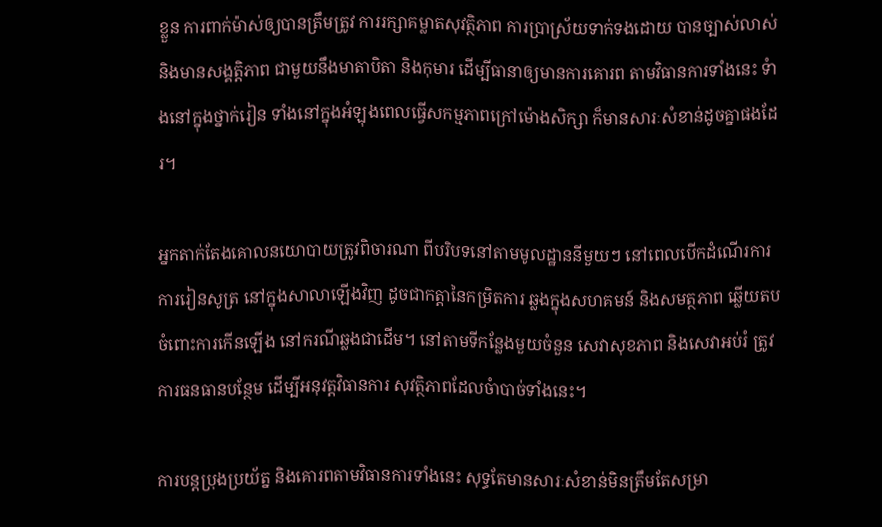ខ្លួន ការពាក់ម៉ាស់ឲ្យបានត្រឹមត្រូវ ការរក្សាគម្លាតសុវត្ថិភាព ការប្រាស្រ័យទាក់ទងដោយ បានច្បាស់លាស់និងមានសង្គត្តិភាព ជាមួយនឹងមាតាបិតា និងកុមារ ដើម្បីធានាឲ្យមានការគោរព តាមវិធានការទាំងនេះ ទំាងនៅក្នុងថ្នាក់រៀន ទាំងនៅក្នុងអំឡុងពេលធ្វើសកម្មភាពក្រៅម៉ោងសិក្សា ក៏មានសារៈសំខាន់ដូចគ្នាផងដែរ។

អ្នកតាក់តែងគោលនយោបាយត្រូវពិចារណា ពីបរិបទនៅតាមមូលដ្ឋាននីមួយៗ នៅពេលបើកដំណើរការការរៀនសូត្រ នៅក្នុងសាលាឡើងវិញ ដូចជាកត្តានៃកម្រិតការ ឆ្លងក្នុងសហគមន៍ និងសមត្ថភាព ឆ្លើយតបចំពោះការកើនឡើង នៅករណីឆ្លងជាដើម។ នៅតាមទីកន្លែងមួយចំនួន សេវាសុខភាព និងសេវាអប់រំ ត្រូវការធនធានបន្ថែម ដើម្បីអនុវត្តវិធានការ សុវត្ថិភាពដែលចំាបាច់ទាំងនេះ។

ការបន្តប្រុងប្រយ័ត្ន និងគោរពតាមវិធានការទាំងនេះ សុទ្ធតែមានសារៈសំខាន់មិនត្រឹមតែសម្រា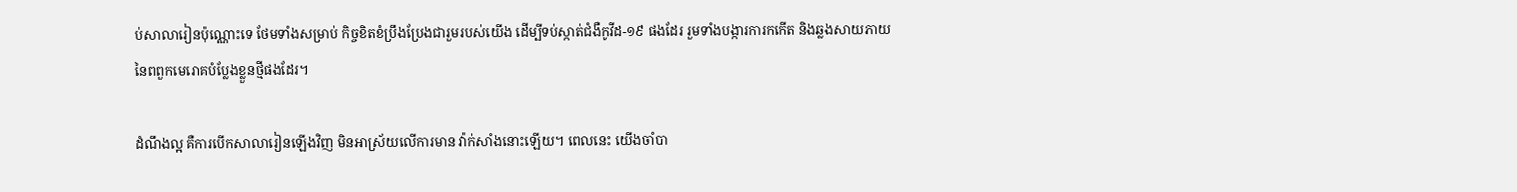ប់សាលារៀនប៉ុណ្ណោះទេ ថែមទាំងសម្រាប់ កិច្ចខិតខំប្រឹងប្រែងជារួមរបស់យើង ដើម្បីទប់ស្កាត់ជំងឺកូវីដ-១៩ ផងដែរ រួមទាំងបង្ការការកកើត និងឆ្លងសាយភាយ នៃពពួកមេរោគបំប្លែងខ្លួនថ្មីផងដែរ។

ដំណឹងល្អ គឺការបើកសាលារៀនឡើងវិញ មិនអាស្រ័យលើការមាន វ៉ាក់សាំងនោះឡើយ។ ពេលនេះ យើងចាំបា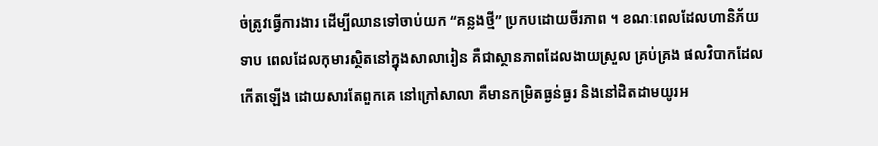ច់ត្រូវធ្វើការងារ ដើម្បីឈានទៅចាប់យក “គន្លងថ្មី” ប្រកបដោយចីរភាព ។ ខណៈពេលដែលហានិភ័យទាប ពេលដែលកុមារស្ថិតនៅក្នុងសាលារៀន គឺជាស្ថានភាពដែលងាយស្រួល គ្រប់គ្រង ផលវិបាកដែលកើតឡើង ដោយសារតែពួកគេ នៅក្រៅសាលា គឺមានកម្រិតធ្ងន់ធ្ងរ និងនៅដិតដាមយូរអ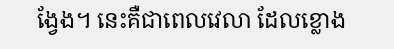ង្វែង។ នេះគឺជាពេលវេលា ដែលខ្លោង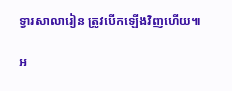ទ្វារសាលារៀន ត្រូវបើកឡើងវិញហើយ៕

អ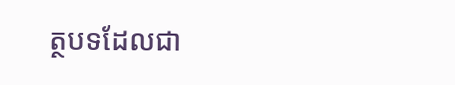ត្ថបទដែលជា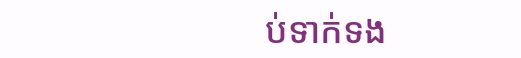ប់ទាក់ទង